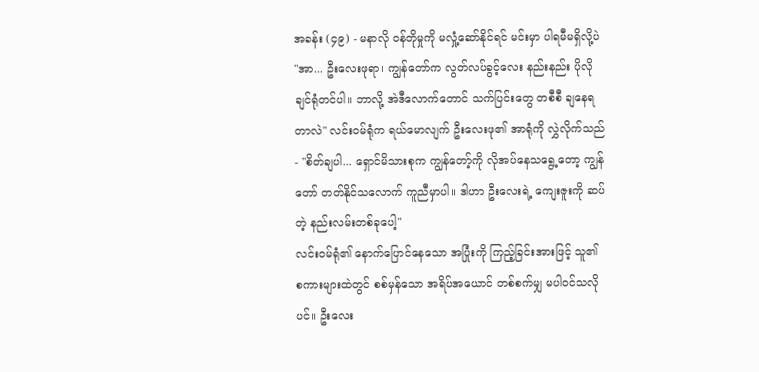အခန်း (၄၉) - မနာလို ဝန်တိုမှုကို မလှုံ့ဆော်နိုင်ရင် မင်းမှာ ပါရမီမရှိလို့ပဲ
"အာ... ဦးလေးဖုရာ၊ ကျွန်တော်က လွတ်လပ်ခွင့်လေး နည်းနည်း ပိုလိုချင်ရုံတင်ပါ။ ဘာလို့ အဲဒီလောက်တောင် သက်ပြင်းတွေ တစီစီ ချနေရတာလဲ" လင်းဝမ်ရုံက ရယ်မောလျက် ဦးလေးဖု၏ အာရုံကို လွှဲလိုက်သည် - "စိတ်ချပါ... ရှောင်မိသားစုက ကျွန်တော့်ကို လိုအပ်နေသရွေ့တော့ ကျွန်တော် တတ်နိုင်သလောက် ကူညီမှာပါ။ ဒါဟာ ဦးလေးရဲ့ ကျေးဇူးကို ဆပ်တဲ့ နည်းလမ်းတစ်ခုပေါ့"
လင်းဝမ်ရုံ၏ နောက်ပြောင်နေသော အပြုံးကို ကြည့်ခြင်းအားဖြင့် သူ၏ စကားများထဲတွင် စစ်မှန်သော အရိပ်အယောင် တစ်စက်မျှ မပါဝင်သလိုပင်။ ဦးလေး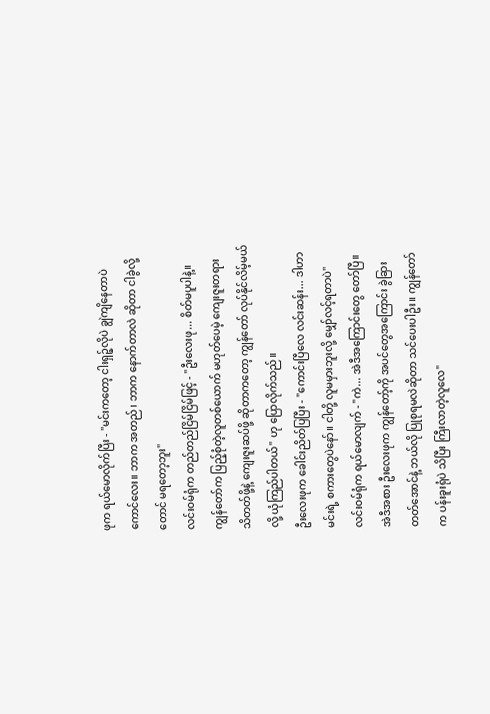ဖုက ရယ်မောလိုက်ပြီး - "မင်းကတော့ ငါးရှဉ့်လိုပဲ ချွဲကျိနေတာပဲ ကောင်လေး။ ဘာက အတည်၊ ဘာက နောက်တာလဲ ဆိုတာ ငါခွဲလို့တောင် မရတော့ဘူး"
လင်းဝမ်ရုံက တည်တည်ငြိမ်ငြိမ်ဖြင့် - "ဦးလေးဖု... စိတ်မပူပါနဲ့။ ကျွန်တော်က ပြည့်စုံတဲ့လူတစ်ယောက် မဟုတ်ပေမဲ့ ကျေးဇူးတရား သိတတ်ဖို့နဲ့ ကျေးဇူးဆပ်ဖို့ ဆိုတာကတော့ ကျွန်တော် လုပ်နိုင်လိမ့်မယ်လို့ ယုံကြည်ပါတယ်" ဟု ပြောလိုက်သည်။
ဦးလေးဖုက ခေါင်းညိတ်ပြပြီး - "ကောင်းပြီလေ လင်းဆန်း... ဒါဟာ မင်းရဲ့ စကားတွေပဲနော်။ ငါတို့ လူမမှားဘူးလို့ မျှော်လင့်ရတာပဲ"
လင်းဝမ်ရုံက ရယ်မောလျက် - "ကဲ... အဲဒီအကြောင်းတွေ တော်ပြီ။ အဲဒီအစား ဦးလေးဖုက ကျွန်တော့်ကို အပင်တွေအကြောင်း ခွဲခြားတတ်အောင်နဲ့ ဘယ်လို ပြုစုရမလဲဆိုတာ သင်ပေးပါဦး။ ကျွန်တော်က ပန်းခူးရုံပဲ သိပြီး ကြီးလာတဲ့လူလေ"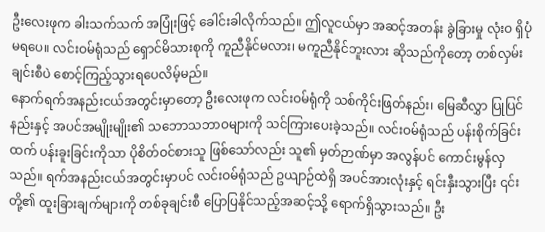ဦးလေးဖုက ခါးသက်သက် အပြုံးဖြင့် ခေါင်းခါလိုက်သည်။ ဤလူငယ်မှာ အဆင့်အတန်း ခွဲခြားမှု လုံးဝ ရှိပုံမရပေ။ လင်းဝမ်ရုံသည် ရှောင်မိသားစုကို ကူညီနိုင်မလား၊ မကူညီနိုင်ဘူးလား ဆိုသည်ကိုတော့ တစ်လှမ်းချင်းစီပဲ စောင့်ကြည့်သွားရပေလိမ့်မည်။
နောက်ရက်အနည်းငယ်အတွင်းမှာတော့ ဦးလေးဖုက လင်းဝမ်ရုံကို သစ်ကိုင်းဖြတ်နည်း၊ မြေဆီလွှာ ပြုပြင်နည်းနှင့် အပင်အမျိုးမျိုး၏ သဘောသဘာဝများကို သင်ကြားပေးခဲ့သည်။ လင်းဝမ်ရုံသည် ပန်းစိုက်ခြင်းထက် ပန်းခူးခြင်းကိုသာ ပိုစိတ်ဝင်စားသူ ဖြစ်သော်လည်း သူ၏ မှတ်ဉာဏ်မှာ အလွန်ပင် ကောင်းမွန်လှသည်။ ရက်အနည်းငယ်အတွင်းမှာပင် လင်းဝမ်ရုံသည် ဥယျာဉ်ထဲရှိ အပင်အားလုံးနှင့် ရင်းနှီးသွားပြီး ၎င်းတို့၏ ထူးခြားချက်များကို တစ်ခုချင်းစီ ပြောပြနိုင်သည့်အဆင့်သို့ ရောက်ရှိသွားသည်။ ဦး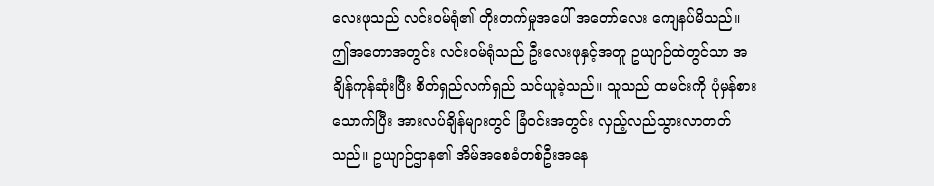လေးဖုသည် လင်းဝမ်ရုံ၏ တိုးတက်မှုအပေါ် အတော်လေး ကျေနပ်မိသည်။
ဤအတောအတွင်း လင်းဝမ်ရုံသည် ဦးလေးဖုနှင့်အတူ ဥယျာဉ်ထဲတွင်သာ အချိန်ကုန်ဆုံးပြီး စိတ်ရှည်လက်ရှည် သင်ယူခဲ့သည်။ သူသည် ထမင်းကို ပုံမှန်စားသောက်ပြီး အားလပ်ချိန်များတွင် ခြံဝင်းအတွင်း လှည့်လည်သွားလာတတ်သည်။ ဥယျာဉ်ဌာန၏ အိမ်အစေခံတစ်ဦးအနေ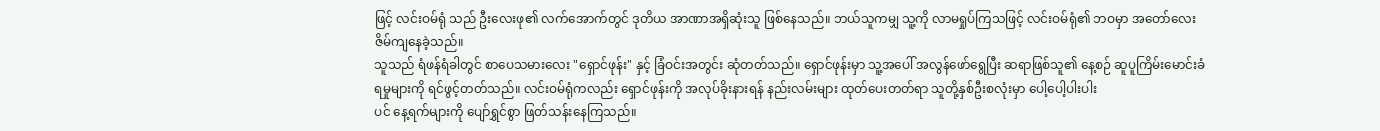ဖြင့် လင်းဝမ်ရုံ သည် ဦးလေးဖု၏ လက်အောက်တွင် ဒုတိယ အာဏာအရှိဆုံးသူ ဖြစ်နေသည်။ ဘယ်သူကမျှ သူ့ကို လာမရှုပ်ကြသဖြင့် လင်းဝမ်ရုံ၏ ဘဝမှာ အတော်လေး ဇိမ်ကျနေခဲ့သည်။
သူသည် ရံဖန်ရံခါတွင် စာပေသမားလေး "ရှောင်ဖုန်း" နှင့် ခြံဝင်းအတွင်း ဆုံတတ်သည်။ ရှောင်ဖုန်းမှာ သူ့အပေါ် အလွန်ဖော်ရွေပြီး ဆရာဖြစ်သူ၏ နေ့စဉ် ဆူပူကြိမ်းမောင်းခံရမှုများကို ရင်ဖွင့်တတ်သည်။ လင်းဝမ်ရုံကလည်း ရှောင်ဖုန်းကို အလုပ်ခိုးနားရန် နည်းလမ်းများ ထုတ်ပေးတတ်ရာ သူတို့နှစ်ဦးစလုံးမှာ ပေါ့ပေါ့ပါးပါး
ပင် နေ့ရက်များကို ပျော်ရွှင်စွာ ဖြတ်သန်းနေကြသည်။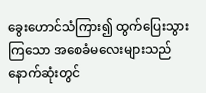ခွေးဟောင်သံကြား၍ ထွက်ပြေးသွားကြသော အစေခံမလေးများသည် နောက်ဆုံးတွင်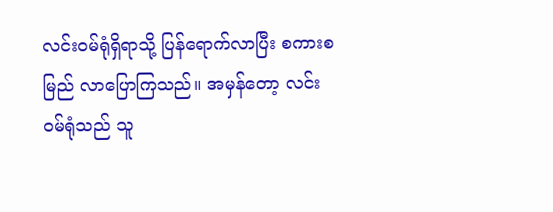လင်းဝမ်ရုံရှိရာသို့ ပြန်ရောက်လာပြီး စကားစမြည် လာပြောကြသည်။ အမှန်တော့ လင်းဝမ်ရုံသည် သူ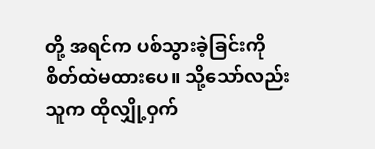တို့ အရင်က ပစ်သွားခဲ့ခြင်းကို စိတ်ထဲမထားပေ။ သို့သော်လည်း သူက ထိုလျှို့ဝှက်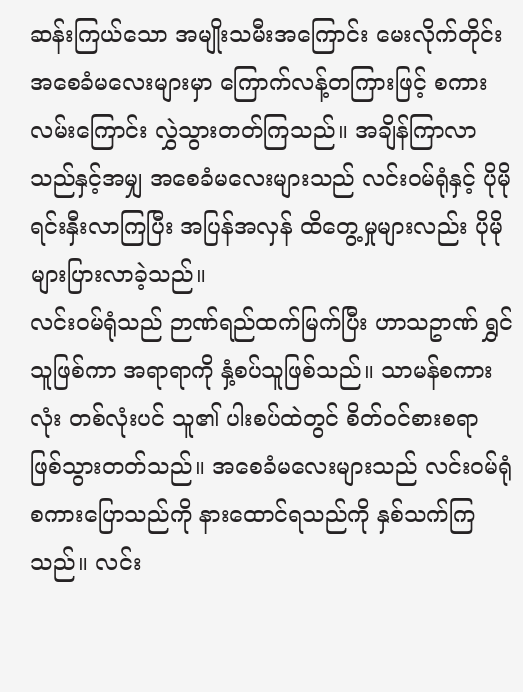ဆန်းကြယ်သော အမျိုးသမီးအကြောင်း မေးလိုက်တိုင်း အစေခံမလေးများမှာ ကြောက်လန့်တကြားဖြင့် စကားလမ်းကြောင်း လွှဲသွားတတ်ကြသည်။ အချိန်ကြာလာသည်နှင့်အမျှ အစေခံမလေးများသည် လင်းဝမ်ရုံနှင့် ပိုမိုရင်းနှီးလာကြပြီး အပြန်အလှန် ထိတွေ့မှုများလည်း ပိုမိုများပြားလာခဲ့သည်။
လင်းဝမ်ရုံသည် ဉာဏ်ရည်ထက်မြက်ပြီး ဟာသဥာဏ် ရွှင်သူဖြစ်ကာ အရာရာကို နှံ့စပ်သူဖြစ်သည်။ သာမန်စကားလုံး တစ်လုံးပင် သူ၏ ပါးစပ်ထဲတွင် စိတ်ဝင်စားစရာ ဖြစ်သွားတတ်သည်။ အစေခံမလေးများသည် လင်းဝမ်ရုံ စကားပြောသည်ကို နားထောင်ရသည်ကို နှစ်သက်ကြသည်။ လင်း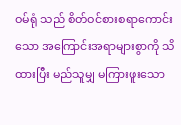ဝမ်ရုံ သည် စိတ်ဝင်စားစရာကောင်းသော အကြောင်းအရာများစွာကို သိထားပြီး မည်သူမျှ မကြားဖူးသော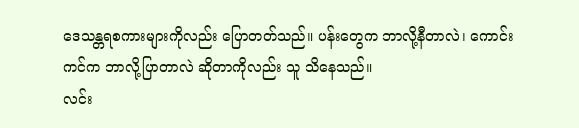ဒေသန္တရစကားများကိုလည်း ပြောတတ်သည်။ ပန်းတွေက ဘာလို့နီတာလဲ၊ ကောင်းကင်က ဘာလို့ပြာတာလဲ ဆိုတာကိုလည်း သူ သိနေသည်။
လင်း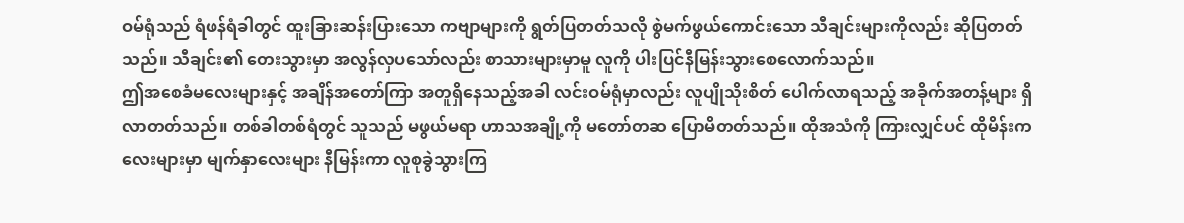ဝမ်ရုံသည် ရံဖန်ရံခါတွင် ထူးခြားဆန်းပြားသော ကဗျာများကို ရွတ်ပြတတ်သလို စွဲမက်ဖွယ်ကောင်းသော သီချင်းများကိုလည်း ဆိုပြတတ်သည်။ သီချင်း၏ တေးသွားမှာ အလွန်လှပသော်လည်း စာသားများမှာမူ လူကို ပါးပြင်နီမြန်းသွားစေလောက်သည်။
ဤအစေခံမလေးများနှင့် အချိန်အတော်ကြာ အတူရှိနေသည့်အခါ လင်းဝမ်ရုံမှာလည်း လူပျိုသိုးစိတ် ပေါက်လာရသည့် အခိုက်အတန့်များ ရှိလာတတ်သည်။ တစ်ခါတစ်ရံတွင် သူသည် မဖွယ်မရာ ဟာသအချို့ကို မတော်တဆ ပြောမိတတ်သည်။ ထိုအသံကို ကြားလျှင်ပင် ထိုမိန်းကလေးများမှာ မျက်နှာလေးများ နီမြန်းကာ လူစုခွဲသွားကြ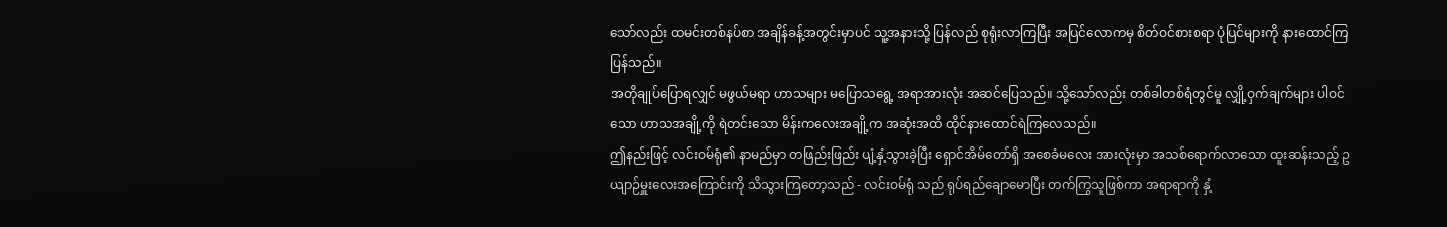သော်လည်း ထမင်းတစ်နပ်စာ အချိန်ခန့်အတွင်းမှာပင် သူ့အနားသို့ ပြန်လည် စုရုံးလာကြပြီး အပြင်လောကမှ စိတ်ဝင်စားစရာ ပုံပြင်များကို နားထောင်ကြပြန်သည်။
အတိုချုပ်ပြောရလျှင် မဖွယ်မရာ ဟာသများ မပြောသရွေ့ အရာအားလုံး အဆင်ပြေသည်။ သို့သော်လည်း တစ်ခါတစ်ရံတွင်မူ လျှို့ဝှက်ချက်များ ပါဝင်သော ဟာသအချို့ကို ရဲတင်းသော မိန်းကလေးအချို့က အဆုံးအထိ ထိုင်နားထောင်ရဲကြလေသည်။
ဤနည်းဖြင့် လင်းဝမ်ရုံ၏ နာမည်မှာ တဖြည်းဖြည်း ပျံ့နှံ့သွားခဲ့ပြီး ရှောင်အိမ်တော်ရှိ အစေခံမလေး အားလုံးမှာ အသစ်ရောက်လာသော ထူးဆန်းသည့် ဥယျာဉ်မှူးလေးအကြောင်းကို သိသွားကြတော့သည် - လင်းဝမ်ရုံ သည် ရုပ်ရည်ချောမောပြီး တက်ကြွသူဖြစ်ကာ အရာရာကို နှံ့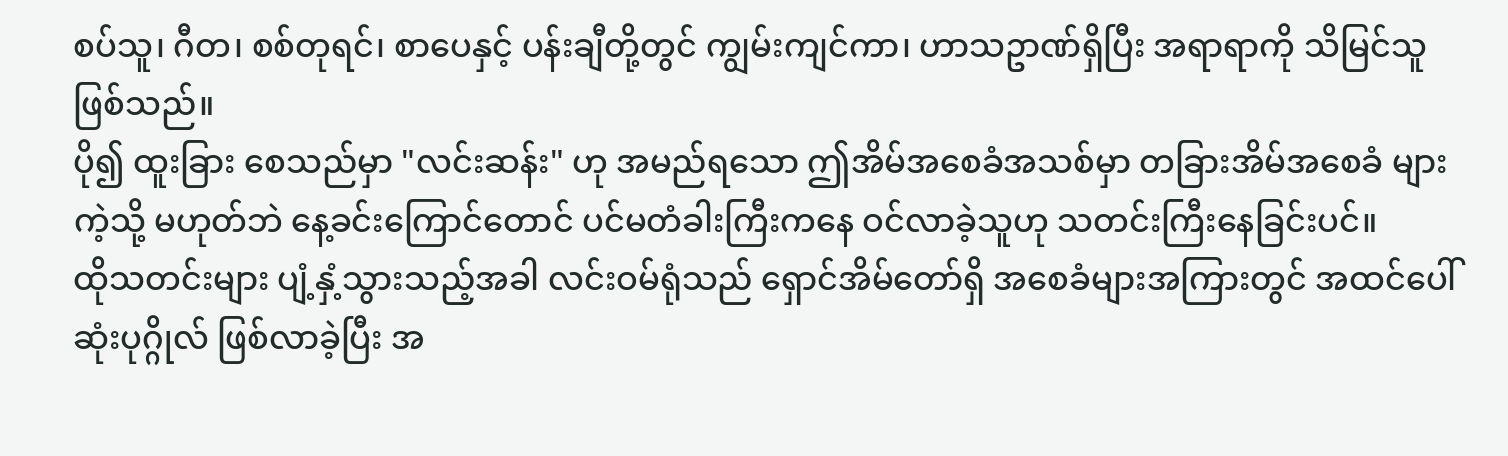စပ်သူ၊ ဂီတ၊ စစ်တုရင်၊ စာပေနှင့် ပန်းချီတို့တွင် ကျွမ်းကျင်ကာ၊ ဟာသဥာဏ်ရှိပြီး အရာရာကို သိမြင်သူ ဖြစ်သည်။
ပို၍ ထူးခြား စေသည်မှာ "လင်းဆန်း" ဟု အမည်ရသော ဤအိမ်အစေခံအသစ်မှာ တခြားအိမ်အစေခံ များကဲ့သို့ မဟုတ်ဘဲ နေ့ခင်းကြောင်တောင် ပင်မတံခါးကြီးကနေ ဝင်လာခဲ့သူဟု သတင်းကြီးနေခြင်းပင်။
ထိုသတင်းများ ပျံ့နှံ့သွားသည့်အခါ လင်းဝမ်ရုံသည် ရှောင်အိမ်တော်ရှိ အစေခံများအကြားတွင် အထင်ပေါ်ဆုံးပုဂ္ဂိုလ် ဖြစ်လာခဲ့ပြီး အ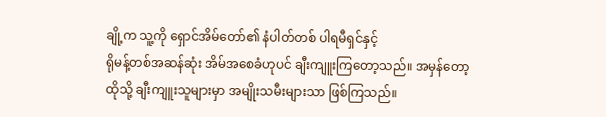ချို့က သူ့ကို ရှောင်အိမ်တော်၏ နံပါတ်တစ် ပါရမီရှင်နှင့်
ရိုမန့်တစ်အဆန်ဆုံး အိမ်အစေခံဟုပင် ချီးကျူးကြတော့သည်။ အမှန်တော့ ထိုသို့ ချီးကျူးသူများမှာ အမျိုးသမီးများသာ ဖြစ်ကြသည်။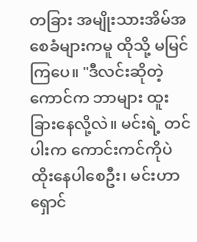တခြား အမျိုးသားအိမ်အစေခံများကမူ ထိုသို့ မမြင်ကြပေ။ "ဒီလင်းဆိုတဲ့ ကောင်က ဘာများ ထူးခြားနေလို့လဲ။ မင်းရဲ့ တင်ပါးက ကောင်းကင်ကိုပဲ ထိုးနေပါစေဦး၊ မင်းဟာ ရှောင်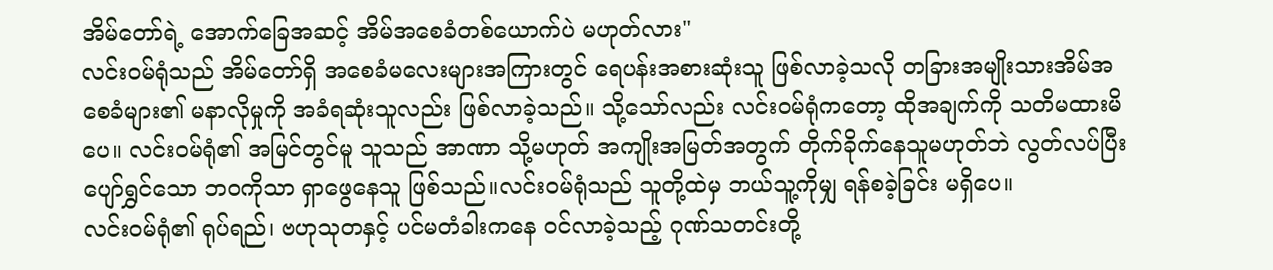အိမ်တော်ရဲ့ အောက်ခြေအဆင့် အိမ်အစေခံတစ်ယောက်ပဲ မဟုတ်လား"
လင်းဝမ်ရုံသည် အိမ်တော်ရှိ အစေခံမလေးများအကြားတွင် ရေပန်းအစားဆုံးသူ ဖြစ်လာခဲ့သလို တခြားအမျိုးသားအိမ်အစေခံများ၏ မနာလိုမှုကို အခံရဆုံးသူလည်း ဖြစ်လာခဲ့သည်။ သို့သော်လည်း လင်းဝမ်ရုံကတော့ ထိုအချက်ကို သတိမထားမိပေ။ လင်းဝမ်ရုံ၏ အမြင်တွင်မူ သူသည် အာဏာ သို့မဟုတ် အကျိုးအမြတ်အတွက် တိုက်ခိုက်နေသူမဟုတ်ဘဲ လွတ်လပ်ပြီး ပျော်ရွှင်သော ဘဝကိုသာ ရှာဖွေနေသူ ဖြစ်သည်။လင်းဝမ်ရုံသည် သူတို့ထဲမှ ဘယ်သူ့ကိုမျှ ရန်စခဲ့ခြင်း မရှိပေ။
လင်းဝမ်ရုံ၏ ရုပ်ရည်၊ ဗဟုသုတနှင့် ပင်မတံခါးကနေ ဝင်လာခဲ့သည့် ဂုဏ်သတင်းတို့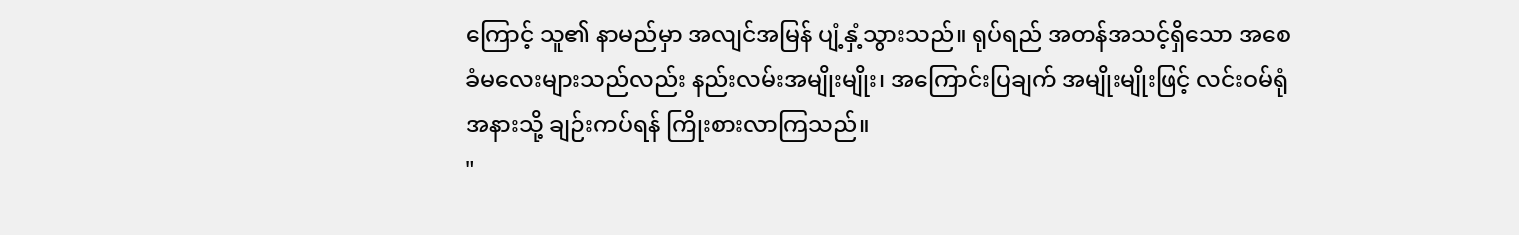ကြောင့် သူ၏ နာမည်မှာ အလျင်အမြန် ပျံ့နှံ့သွားသည်။ ရုပ်ရည် အတန်အသင့်ရှိသော အစေခံမလေးများသည်လည်း နည်းလမ်းအမျိုးမျိုး၊ အကြောင်းပြချက် အမျိုးမျိုးဖြင့် လင်းဝမ်ရုံအနားသို့ ချဉ်းကပ်ရန် ကြိုးစားလာကြသည်။
"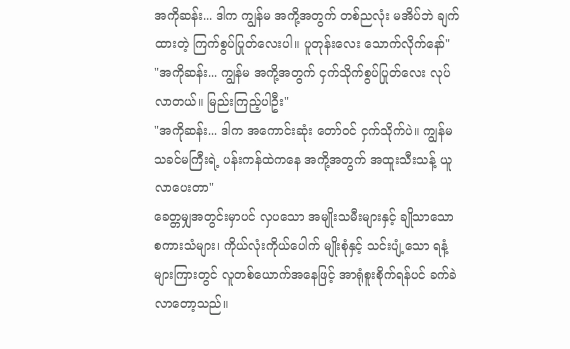အကိုဆန်း... ဒါက ကျွန်မ အကို့အတွက် တစ်ညလုံး မအိပ်ဘဲ ချက်ထားတဲ့ ကြက်စွပ်ပြုတ်လေးပါ။ ပူတုန်းလေး သောက်လိုက်နော်"
"အကိုဆန်း... ကျွန်မ အကို့အတွက် ငှက်သိုက်စွပ်ပြုတ်လေး လုပ်လာတယ်။ မြည်းကြည့်ပါဦး"
"အကိုဆန်း... ဒါက အကောင်းဆုံး တော်ဝင် ငှက်သိုက်ပဲ။ ကျွန်မ သခင်မကြီးရဲ့ ပန်းကန်ထဲကနေ အကို့အတွက် အထူးသီးသန့် ယူလာပေးတာ"
ခေတ္တမျှအတွင်းမှာပင် လှပသော အမျိုးသမီးများနှင့် ချိုသာသော စကားသံများ၊ ကိုယ်လုံးကိုယ်ပေါက် မျိုးစုံနှင့် သင်းပျံ့သော ရနံ့များကြားတွင် လူတစ်ယောက်အနေဖြင့် အာရုံစူးစိုက်ရန်ပင် ခက်ခဲလာတော့သည်။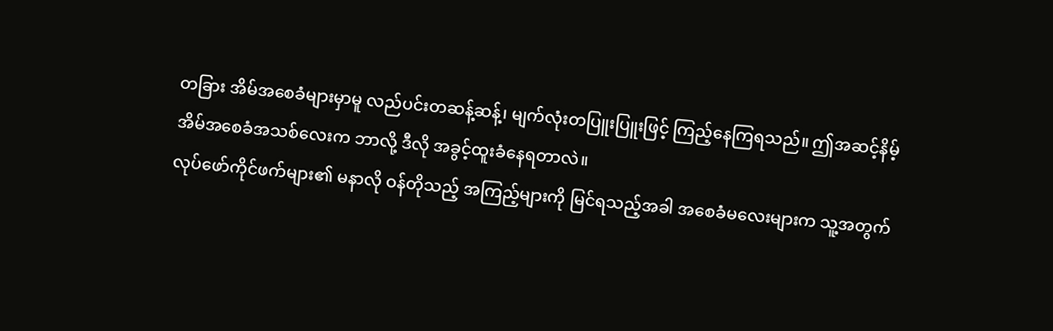တခြား အိမ်အစေခံများမှာမူ လည်ပင်းတဆန့်ဆန့်၊ မျက်လုံးတပြူးပြူးဖြင့် ကြည့်နေကြရသည်။ ဤအဆင့်နိမ့် အိမ်အစေခံအသစ်လေးက ဘာလို့ ဒီလို အခွင့်ထူးခံနေရတာလဲ။
လုပ်ဖော်ကိုင်ဖက်များ၏ မနာလို ဝန်တိုသည့် အကြည့်များကို မြင်ရသည့်အခါ အစေခံမလေးများက သူ့အတွက်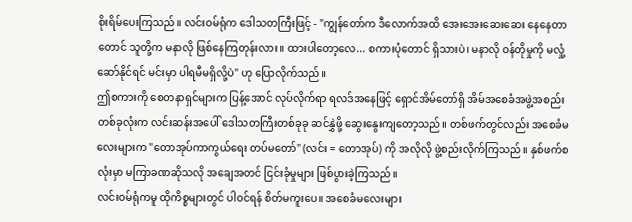စိုးရိမ်ပေးကြသည်။ လင်းဝမ်ရုံက ဒေါသတကြီးဖြင့် - "ကျွန်တော်က ဒီလောက်အထိ အေးအေးဆေးဆေး နေနေတာတောင် သူတို့က မနာလို ဖြစ်နေကြတုန်းလား။ ထားပါတော့လေ... စကားပုံတောင် ရှိသားပဲ၊ မနာလို ဝန်တိုမှုကို မလှုံ့ဆော်နိုင်ရင် မင်းမှာ ပါရမီမရှိလို့ပဲ" ဟု ပြောလိုက်သည်။
ဤစကားကို စေတနာရှင်များက ပြန့်အောင် လုပ်လိုက်ရာ ရလဒ်အနေဖြင့် ရှောင်အိမ်တော်ရှိ အိမ်အစေခံအဖွဲ့အစည်းတစ်ခုလုံးက လင်းဆန်းအပေါ် ဒေါသတကြီးတစ်ခုခု ဆင်နွှဲဖို့ ဆွေးနွေးကျတော့သည်။ တစ်ဖက်တွင်လည်း အစေခံမလေးများက "တောအုပ်ကာကွယ်ရေး တပ်မတော်" (လင်း = တောအုပ်) ကို အလိုလို ဖွဲ့စည်းလိုက်ကြသည်။ နှစ်ဖက်စလုံးမှာ မကြာခဏဆိုသလို အချေအတင် ငြင်းခုံမှုများ ဖြစ်ပွားခဲ့ကြသည်။
လင်းဝမ်ရုံကမူ ထိုကိစ္စများတွင် ပါဝင်ရန် စိတ်မကူးပေ။ အစေခံမလေးများ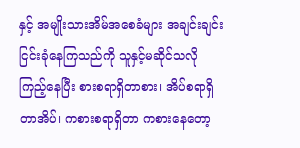နှင့် အမျိုးသားအိမ်အစေခံများ အချင်းချင်း ငြင်းခုံနေကြသည်ကို သူနှင့်မဆိုင်သလို ကြည့်နေပြီး စားစရာရှိတာစား၊ အိပ်စရာရှိတာအိပ်၊ ကစားစရာရှိတာ ကစားနေတော့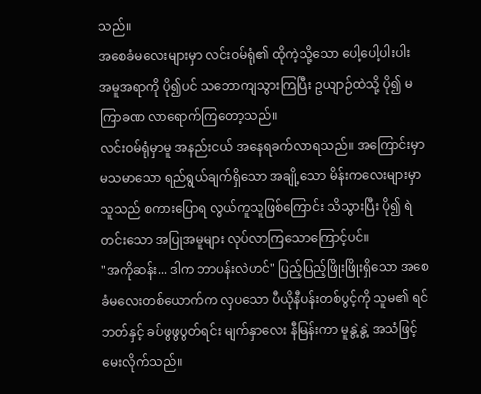သည်။
အစေခံမလေးများမှာ လင်းဝမ်ရုံ၏ ထိုကဲ့သို့သော ပေါ့ပေါ့ပါးပါး အမူအရာကို ပို၍ပင် သဘောကျသွားကြပြီး ဥယျာဉ်ထဲသို့ ပို၍ မကြာခဏ လာရောက်ကြတော့သည်။
လင်းဝမ်ရုံမှာမူ အနည်းငယ် အနေရခက်လာရသည်။ အကြောင်းမှာ မသမာသော ရည်ရွယ်ချက်ရှိသော အချို့သော မိန်းကလေးများမှာ သူသည် စကားပြောရ လွယ်ကူသူဖြစ်ကြောင်း သိသွားပြီး ပို၍ ရဲတင်းသော အပြုအမူများ လုပ်လာကြသောကြောင့်ပင်။
"အကိုဆန်း... ဒါက ဘာပန်းလဲဟင်" ပြည့်ပြည့်ဖြိုးဖြိုးရှိသော အစေခံမလေးတစ်ယောက်က လှပသော ပီယိုနီပန်းတစ်ပွင့်ကို သူမ၏ ရင်ဘတ်နှင့် ခပ်ဖွဖွပွတ်ရင်း မျက်နှာလေး နီမြန်းကာ မူနွဲ့နွဲ့ အသံဖြင့် မေးလိုက်သည်။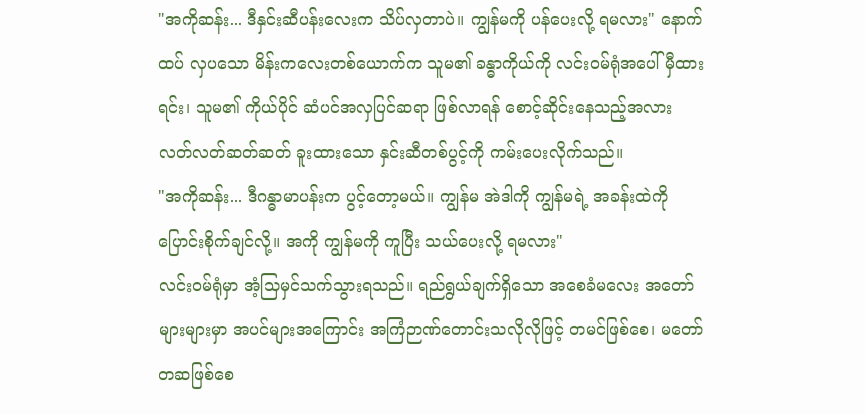"အကိုဆန်း... ဒီနှင်းဆီပန်းလေးက သိပ်လှတာပဲ။ ကျွန်မကို ပန်ပေးလို့ ရမလား" နောက်ထပ် လှပသော မိန်းကလေးတစ်ယောက်က သူမ၏ ခန္ဓာကိုယ်ကို လင်းဝမ်ရုံအပေါ် မှီထားရင်း၊ သူမ၏ ကိုယ်ပိုင် ဆံပင်အလှပြင်ဆရာ ဖြစ်လာရန် စောင့်ဆိုင်းနေသည့်အလား လတ်လတ်ဆတ်ဆတ် ခူးထားသော နှင်းဆီတစ်ပွင့်ကို ကမ်းပေးလိုက်သည်။
"အကိုဆန်း... ဒီဂန္ဓာမာပန်းက ပွင့်တော့မယ်။ ကျွန်မ အဲဒါကို ကျွန်မရဲ့ အခန်းထဲကို ပြောင်းစိုက်ချင်လို့။ အကို ကျွန်မကို ကူပြီး သယ်ပေးလို့ ရမလား"
လင်းဝမ်ရုံမှာ အံ့သြမှင်သက်သွားရသည်။ ရည်ရွယ်ချက်ရှိသော အစေခံမလေး အတော်များများမှာ အပင်များအကြောင်း အကြံဉာဏ်တောင်းသလိုလိုဖြင့် တမင်ဖြစ်စေ၊ မတော်တဆဖြစ်စေ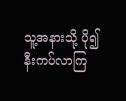သူ့အနားသို့ ပို၍ နီးကပ်လာကြ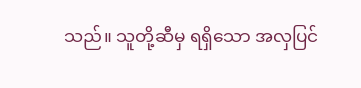သည်။ သူတို့ဆီမှ ရရှိသော အလှပြင်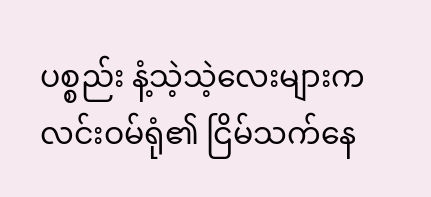ပစ္စည်း နံ့သဲ့သဲ့လေးများက လင်းဝမ်ရုံ၏ ငြိမ်သက်နေ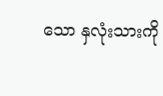သော နှလုံးသားကို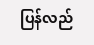ပြန်လည်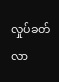လှုပ်ခတ်လာ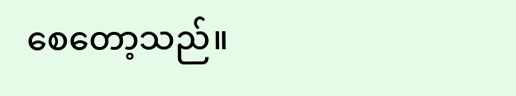စေတော့သည်။